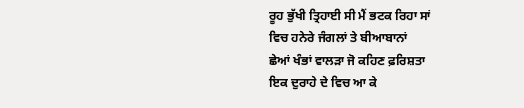ਰੂਹ ਭੁੱਖੀ ਤ੍ਰਿਹਾਈ ਸੀ ਮੈਂ ਭਟਕ ਰਿਹਾ ਸਾਂ
ਵਿਚ ਹਨੇਰੇ ਜੰਗਲਾਂ ਤੇ ਬੀਆਬਾਨਾਂ
ਛੇਆਂ ਖੰਭਾਂ ਵਾਲੜਾ ਜੋ ਕਹਿਣ ਫ਼ਰਿਸ਼ਤਾ
ਇਕ ਦੁਰਾਹੇ ਦੇ ਵਿਚ ਆ ਕੇ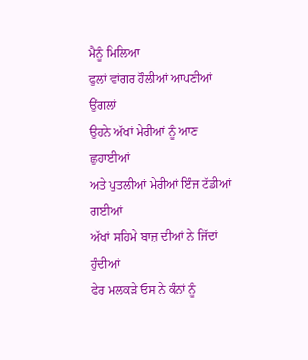ਮੈਨੂੰ ਮਿਲਿਆ
ਫੁਲਾਂ ਵਾਂਗਰ ਹੌਲੀਆਂ ਆਪਣੀਆਂ ਉਂਗਲਾਂ
ਉਹਨੇ ਅੱਖਾਂ ਮੇਰੀਆਂ ਨੂੰ ਆਣ ਛੁਹਾਈਆਂ
ਅਤੇ ਪੁਤਲੀਆਂ ਮੇਰੀਆਂ ਇੰਜ ਟੱਡੀਆਂ ਗਈਆਂ
ਅੱਖਾਂ ਸਹਿਮੇ ਬਾਜ਼ ਦੀਆਂ ਨੇ ਜਿੱਦਾਂ ਹੁੰਦੀਆਂ
ਫੇਰ ਮਲਕੜੇ ਓਸ ਨੇ ਕੰਨਾਂ ਨੂੰ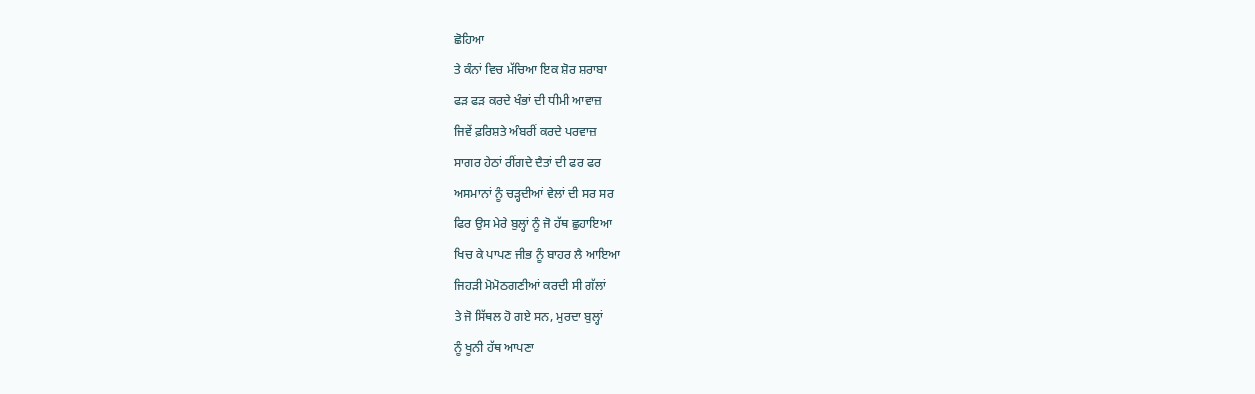ਛੋਹਿਆ
ਤੇ ਕੰਨਾਂ ਵਿਚ ਮੱਚਿਆ ਇਕ ਸ਼ੋਰ ਸ਼ਰਾਬਾ
ਫੜ ਫੜ ਕਰਦੇ ਖੰਭਾਂ ਦੀ ਧੀਮੀ ਆਵਾਜ਼
ਜਿਵੇਂ ਫ਼ਰਿਸ਼ਤੇ ਅੰਬਰੀਂ ਕਰਦੇ ਪਰਵਾਜ਼
ਸਾਗਰ ਹੇਠਾਂ ਰੀਂਗਦੇ ਦੈਤਾਂ ਦੀ ਫਰ ਫਰ
ਅਸਮਾਨਾਂ ਨੂੰ ਚੜ੍ਹਦੀਆਂ ਵੇਲਾਂ ਦੀ ਸਰ ਸਰ
ਫਿਰ ਉਸ ਮੇਰੇ ਬੁਲ੍ਹਾਂ ਨੂੰ ਜੋ ਹੱਥ ਛੁਹਾਇਆ
ਖਿਚ ਕੇ ਪਾਪਣ ਜੀਭ ਨੂੰ ਬਾਹਰ ਲੈ ਆਇਆ
ਜਿਹੜੀ ਮੋਮੋਠਗਣੀਆਂ ਕਰਦੀ ਸੀ ਗੱਲਾਂ
ਤੇ ਜੋ ਸਿੱਥਲ ਹੋ ਗਏ ਸਨ, ਮੁਰਦਾ ਬੁਲ੍ਹਾਂ
ਨੂੰ ਖੂਨੀ ਹੱਥ ਆਪਣਾ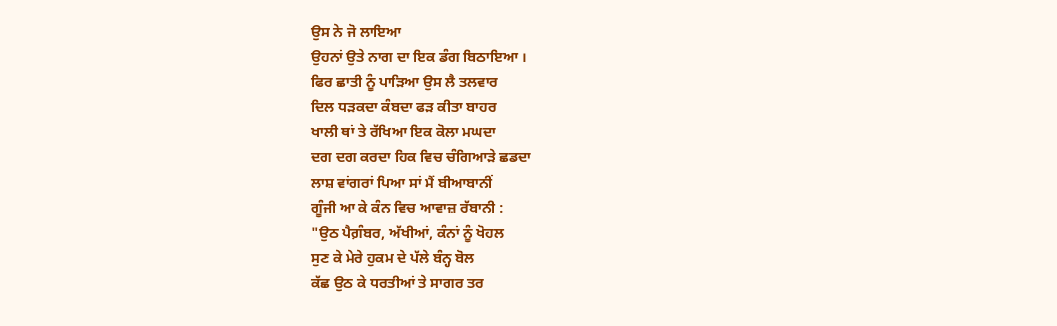ਉਸ ਨੇ ਜੋ ਲਾਇਆ
ਉਹਨਾਂ ਉਤੇ ਨਾਗ ਦਾ ਇਕ ਡੰਗ ਬਿਠਾਇਆ ।
ਫਿਰ ਛਾਤੀ ਨੂੰ ਪਾੜਿਆ ਉਸ ਲੈ ਤਲਵਾਰ
ਦਿਲ ਧੜਕਦਾ ਕੰਬਦਾ ਫੜ ਕੀਤਾ ਬਾਹਰ
ਖਾਲੀ ਥਾਂ ਤੇ ਰੱਖਿਆ ਇਕ ਕੋਲਾ ਮਘਦਾ
ਦਗ ਦਗ ਕਰਦਾ ਹਿਕ ਵਿਚ ਚੰਗਿਆੜੇ ਛਡਦਾ
ਲਾਸ਼ ਵਾਂਗਰਾਂ ਪਿਆ ਸਾਂ ਮੈਂ ਬੀਆਬਾਨੀਂ
ਗੂੰਜੀ ਆ ਕੇ ਕੰਨ ਵਿਚ ਆਵਾਜ਼ ਰੱਬਾਨੀ :
"ਉਠ ਪੈਗ਼ੰਬਰ, ਅੱਖੀਆਂ, ਕੰਨਾਂ ਨੂੰ ਖੋਹਲ
ਸੁਣ ਕੇ ਮੇਰੇ ਹੁਕਮ ਦੇ ਪੱਲੇ ਬੰਨ੍ਹ ਬੋਲ
ਕੱਛ ਉਠ ਕੇ ਧਰਤੀਆਂ ਤੇ ਸਾਗਰ ਤਰ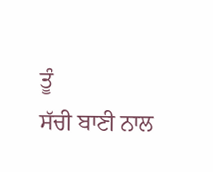ਤੂੰ
ਸੱਚੀ ਬਾਣੀ ਨਾਲ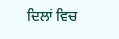ਦਿਲਾਂ ਵਿਚ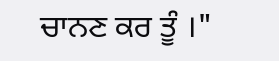ਚਾਨਣ ਕਰ ਤੂੰ ।"